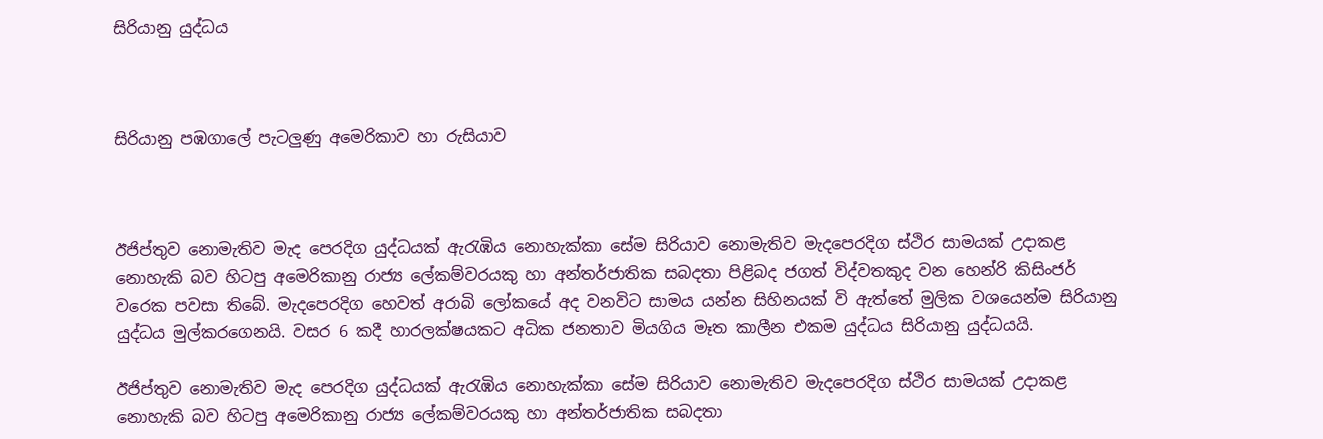සිරියානු යුද්ධය



සිරියානු පඹගාලේ පැටලුණු අමෙරිකාව හා රුසියාව



ඊජිප්තුව නොමැතිව මැද පෙරදිග යුද්ධයක් ඇරැඹිය නොහැක්කා සේම සිරියාව නොමැතිව මැදපෙරදිග ස්ථිර සාමයක් උදාකළ නොහැකි බව හිටපු අමෙරිකානු රාජ්‍ය ලේකම්වරයකු හා අන්තර්ජාතික සබදතා පිළිබද ජගත් විද්වතකුද වන හෙන්රි කිසිංජර් වරෙක පවසා තිබේ. මැදපෙරදිග හෙවත් අරාබි ලෝකයේ අද වනවිට සාමය යන්න සිහිනයක් වි ඇත්තේ මුලික වශයෙන්ම සිරියානු යුද්ධය මුල්කරගෙනයි. වසර 6 කදී හාරලක්ෂයකට අධික ජනතාව මියගිය මෑත කාලීන එකම යුද්ධය සිරියානු යුද්ධයයි.

ඊජිප්තුව නොමැතිව මැද පෙරදිග යුද්ධයක් ඇරැඹිය නොහැක්කා සේම සිරියාව නොමැතිව මැදපෙරදිග ස්ථිර සාමයක් උදාකළ නොහැකි බව හිටපු අමෙරිකානු රාජ්‍ය ලේකම්වරයකු හා අන්තර්ජාතික සබදතා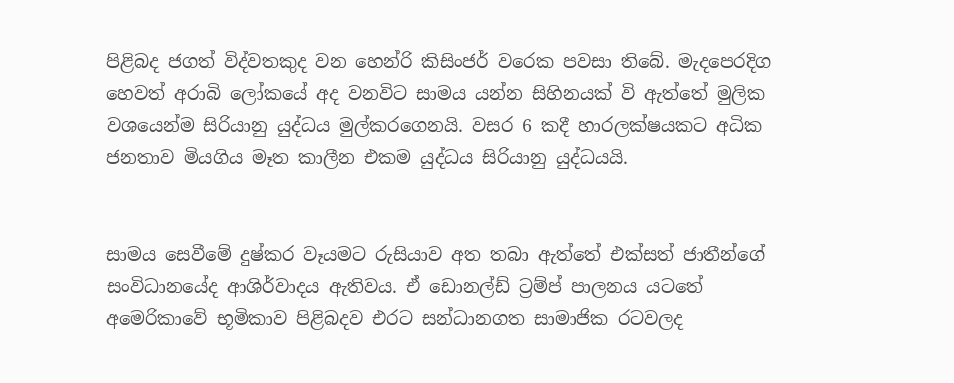පිළිබද ජගත් විද්වතකුද වන හෙන්රි කිසිංජර් වරෙක පවසා තිබේ. මැදපෙරදිග හෙවත් අරාබි ලෝකයේ අද වනවිට සාමය යන්න සිහිනයක් වි ඇත්තේ මුලික වශයෙන්ම සිරියානු යුද්ධය මුල්කරගෙනයි. වසර 6 කදී හාරලක්ෂයකට අධික ජනතාව මියගිය මෑත කාලීන එකම යුද්ධය සිරියානු යුද්ධයයි.


සාමය සෙවීමේ දුෂ්කර වෑයමට රුසියාව අත තබා ඇත්තේ එක්සත් ජාතීන්ගේ සංවිධානයේද ආශිර්වාදය ඇතිවය. ඒ ඩොනල්ඩ් ට්‍රම්ප් පාලනය යටතේ අමෙරිකාවේ භූමිකාව පිළිබදව එරට සන්ධානගත සාමාජික රටවලද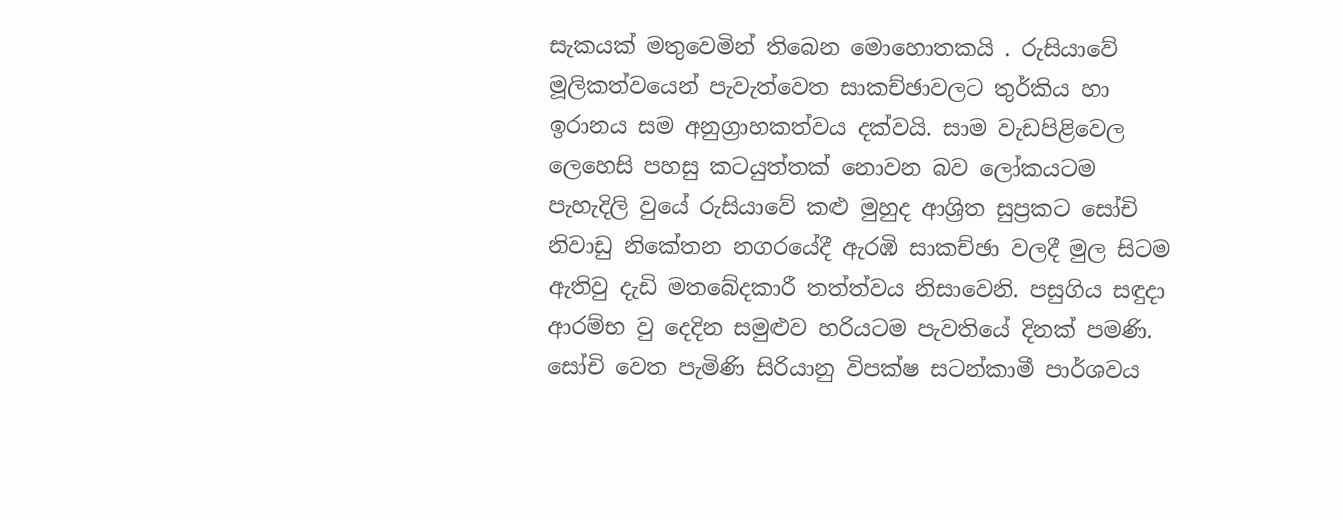සැකයක් මතුවෙමින් තිබෙන මොහොතකයි . රුසියාවේ මූලිකත්වයෙන් පැවැත්වෙත සාකච්ඡාවලට තුර්කිය හා ඉරානය සම අනුග්‍රාහකත්වය දක්වයි. සාම වැඩපිළිවෙල ලෙහෙසි පහසු කටයුත්තක් නොවන බව ලෝකයටම පැහැදිලි වුයේ රුසියාවේ කළු මුහුද ආශ්‍රිත සුප්‍රකට සෝචි නිවාඩු නිකේතන නගරයේදී ඇරඹි සාකච්ඡා වලදී මුල සිටම ඇතිවු දැඩි මතබේදකාරී තත්ත්වය නිසාවෙනි. පසුගිය සඳුදා ආරම්භ වු දෙදින සමුළුව හරියටම පැවතියේ දිනක් පමණි.
සෝචි වෙත පැමිණි සිරියානු විපක්ෂ සටන්කාමී පාර්ශවය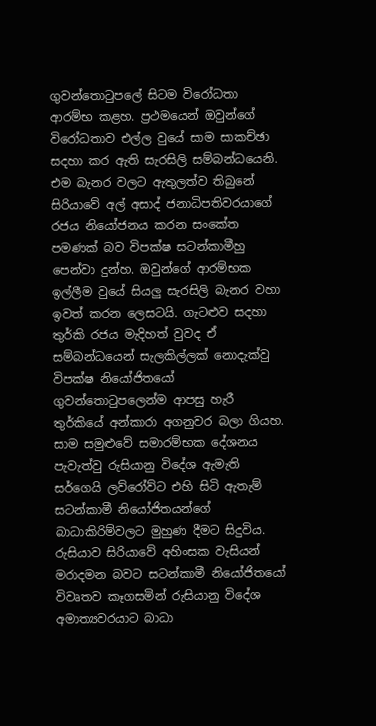ගුවන්තොටුපලේ සිටම විරෝධතා ආරම්භ කළහ. ප්‍රථමයෙන් ඔවුන්ගේ විරෝධතාව එල්ල වුයේ සාම සාකච්ඡා සදහා කර ඇති සැරසිලි සම්බන්ධයෙනි. එම බැනර වලට ඇතුලත්ව තිබුනේ සිරියාවේ අල් අසාද් ජනාධිපතිවරයාගේ රජය නියෝජනය කරන සංකේත පමණක් බව විපක්ෂ සටන්කාමීහු පෙන්වා දුන්හ. ඔවුන්ගේ ආරම්භක ඉල්ලීම වුයේ සියලු සැරසිලි බැනර වහා ඉවත් කරන ලෙසටයි. ගැටළුව සදහා තුර්කි රජය මැදිහත් වුවද ඒ සම්බන්ධයෙන් සැලකිල්ලක් නොදැක්වු විපක්ෂ නියෝජිතයෝ ගුවන්තොටුපලෙන්ම ආපසු හැරී තුර්කියේ අන්කාරා අගනුවර බලා ගියහ.
සාම සමුළුවේ සමාරම්භක දේශනය පැවැත්වු රුසියානු විදේශ ඇමැති සර්ගෙයි ලව්රෝව්ට එහි සිටි ඇතැම් සටන්කාමී නියෝජිතයන්ගේ බාධාකිරිම්වලට මුහුණ දීමට සිදුවිය. රුසියාව සිරියාවේ අහිංසක වැසියන් මරාදමන බවට සටන්කාමී නියෝජිතයෝ විවෘතව කෑගසමින් රුසියානු විදේශ අමාත්‍යවරයාට බාධා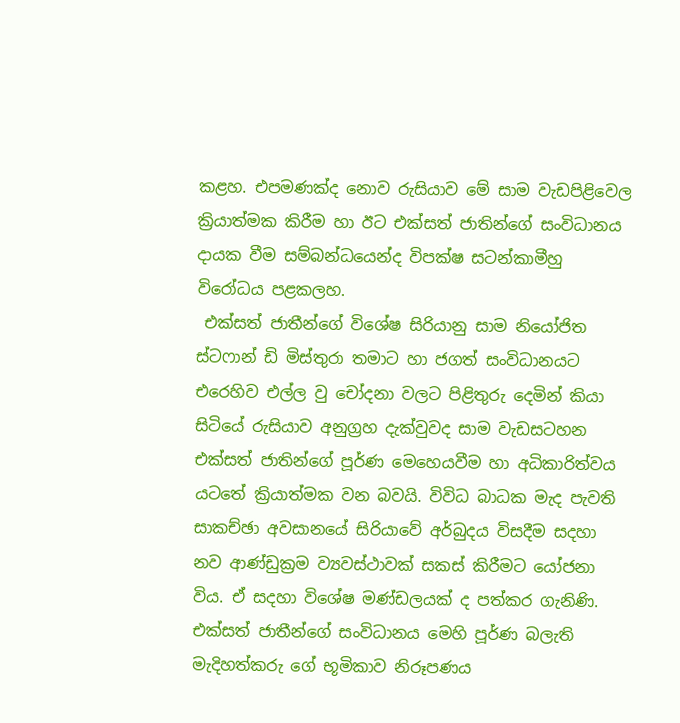කළහ. එපමණක්ද නොව රුසියාව මේ සාම වැඩපිළිවෙල ක්‍රියාත්මක කිරීම හා ඊට එක්සත් ජාතින්ගේ සංවිධානය දායක වීම සම්බන්ධයෙන්ද විපක්ෂ සටන්කාමීහු විරෝධය පළකලහ.
 එක්සත් ජාතීන්ගේ විශේෂ සිරියානු සාම නියෝජිත ස්ටෆාන් ඩි මිස්තුරා තමාට හා ජගත් සංවිධානයට එරෙහිව එල්ල වු චෝදනා වලට පිළිතුරු දෙමින් කියා සිටියේ රුසියාව අනුග්‍රහ දැක්වුවද සාම වැඩසටහන එක්සත් ජාතින්ගේ පූර්ණ මෙහෙයවීම හා අධිකාරිත්වය යටතේ ක්‍රියාත්මක වන බවයි. විවිධ බාධක මැද පැවති සාකච්ඡා අවසානයේ සිරියාවේ අර්බුදය විසදීම සදහා නව ආණ්ඩුක්‍රම ව්‍යවස්ථාවක් සකස් කිරීමට යෝජනා විය. ඒ සදහා විශේෂ මණ්ඩලයක් ද පත්කර ගැනිණි.
එක්සත් ජාතීන්ගේ සංවිධානය මෙහි පූර්ණ බලැති මැදිහත්කරු ගේ භූමිකාව නිරූපණය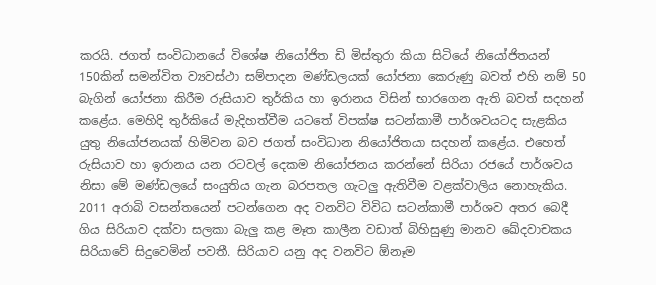කරයි. ජගත් සංවිධානයේ විශේෂ නියෝජිත ඩි මිස්තුරා කියා සිටියේ නියෝජිතයන් 150කින් සමන්විත ව්‍යවස්ථා සම්පාදන මණ්ඩලයක් යෝජනා කෙරුණු බවත් එහි නම් 50 බැගින් යෝජනා කිරීම රුසියාව තුර්කිය හා ඉරානය විසින් භාරගෙන ඇති බවත් සදහන් කළේය. මෙහිදි තුර්කියේ මැදිහත්වීම යටතේ විපක්ෂ සටන්කාමී පාර්ශවයටද සැළකිය යුතු නියෝජනයක් හිමිවන බව ජගත් සංවිධාන නියෝජිතයා සදහන් කළේය. එහෙත් රුසියාව හා ඉරානය යන රටවල් දෙකම නියෝජනය කරන්නේ සිරියා රජයේ පාර්ශවය නිසා මේ මණ්ඩලයේ සංයුතිය ගැන බරපතල ගැටලු ඇතිවීම වළක්වාලිය නොහැකිය.
2011 අරාබි වසන්තයෙන් පටන්ගෙන අද වනවිට විවිධ සටන්කාමී පාර්ශව අතර බෙදී ගිය සිරියාව දක්වා සලකා බැලු කළ මෑත කාලීන වඩාත් බිහිසුණු මානව ඛේදවාචකය සිරියාවේ සිදුවෙමින් පවතී. සිරියාව යනු අද වනවිට ඕනෑම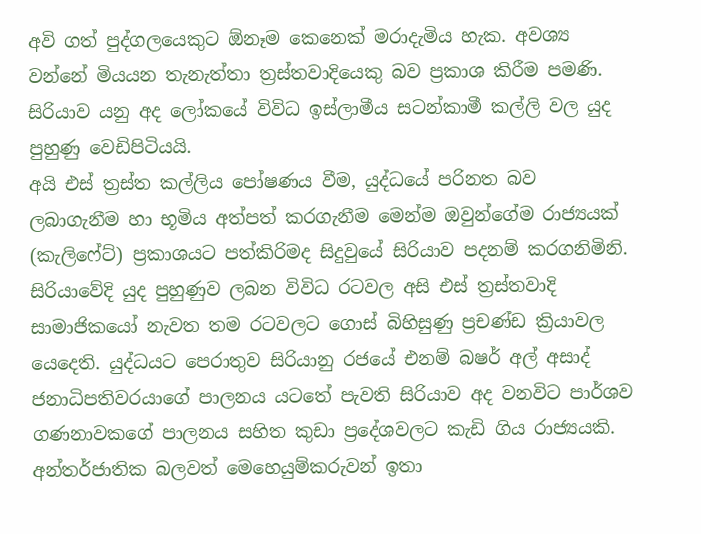අවි ගත් පුද්ගලයෙකුට ඕනෑම කෙනෙක් මරාදැමිය හැක. අවශ්‍ය වන්නේ මියයන තැනැත්තා ත්‍රස්තවාදියෙකු බව ප්‍රකාශ කිරීම පමණි. සිරියාව යනු අද ලෝකයේ විවිධ ඉස්ලාමීය සටන්කාමී කල්ලි වල යුද පුහුණු වෙඩිපිටියයි.
අයි එස් ත්‍රස්ත කල්ලිය පෝෂණය වීම, යුද්ධයේ පරිනත බව ලබාගැනීම හා භූමිය අත්පත් කරගැනීම මෙන්ම ඔවුන්ගේම රාජ්‍යයක් (කැලිෆේට්) ප්‍රකාශයට පත්කිරිමද සිදුවුයේ සිරියාව පදනම් කරගනිමිනි. සිරියාවේදි යුද පුහුණුව ලබන විවිධ රටවල අසි එස් ත්‍රස්තවාදි සාමාජිකයෝ නැවත තම රටවලට ගොස් බිහිසුණු ප්‍රචණ්ඩ ක්‍රියාවල යෙදෙති. යුද්ධයට පෙරාතුව සිරියානු රජයේ එනම් බෂර් අල් අසාද් ජනාධිපතිවරයාගේ පාලනය යටතේ පැවති සිරියාව අද වනවිට පාර්ශව ගණනාවකගේ පාලනය සහිත කුඩා ප්‍රදේශවලට කැඩි ගිය රාජ්‍යයකි.
අන්තර්ජාතික බලවත් මෙහෙයුම්කරුවන් ඉතා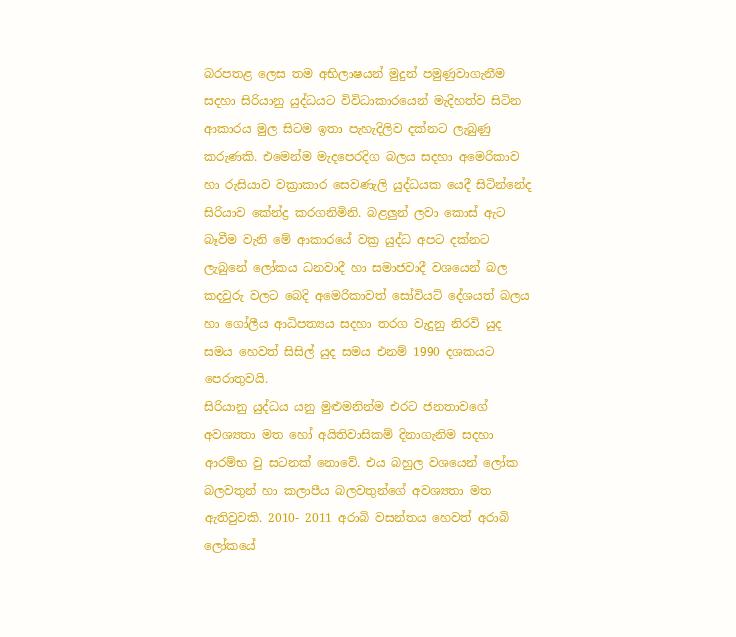බරපතළ ලෙස තම අභිලාෂයන් මුදුන් පමුණුවාගැනීම සදහා සිරියානු යුද්ධයට විවිධාකාරයෙන් මැදිහත්ව සිටින ආකාරය මුල සිටම ඉතා පැහැදිලිව දක්නට ලැබුණු කරුණකි. එමෙන්ම මැදපෙරදිග බලය සදහා අමෙරිකාව හා රුසියාව වක්‍රාකාර සෙවණැලි යුද්ධයක යෙදී සිටින්නේද සිරියාව කේන්ද්‍ර කරගනිමිනි. බළලුන් ලවා කොස් ඇට බෑවීම වැනි මේ ආකාරයේ වක්‍ර යුද්ධ අපට දක්නට ලැබුනේ ලෝකය ධනවාදී හා සමාජවාදී වශයෙන් බල කදවුරු වලට බෙදි අමෙරිකාවත් සෝවියට් දේශයත් බලය හා ගෝලීය ආධිපත්‍යය සදහා තරග වැදුනු නිරවි යුද සමය හෙවත් සිසිල් යුද සමය එනම් 1990 දශකයට පෙරාතුවයි.
සිරියානු යුද්ධය යනු මුළුමනින්ම එරට ජනතාවගේ අවශ්‍යතා මත හෝ අයිතිවාසිකම් දිනාගැනිම සදහා ආරම්භ වු සටනක් නොවේ. එය බහුල වශයෙන් ලෝක බලවතුන් හා කලාපීය බලවතුන්ගේ අවශ්‍යතා මත ඇතිවුවකි. 2010- 2011 අරාබි වසන්තය හෙවත් අරාබි ලෝකයේ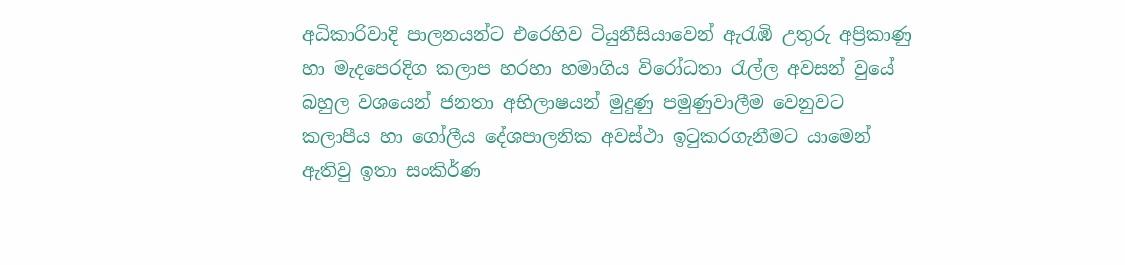අධිකාරිවාදි පාලනයන්ට එරෙහිව ටියුනීසියාවෙන් ඇරැඹි උතුරු අප්‍රිකාණු හා මැදපෙරදිග කලාප හරහා හමාගිය විරෝධතා රැල්ල අවසන් වුයේ බහුල වශයෙන් ජනතා අභිලාෂයන් මුදුණු පමුණුවාලීම වෙනුවට කලාපීය හා ගෝලීය දේශපාලනික අවස්ථා ඉටුකරගැනීමට යාමෙන් ඇතිවු ඉතා සංකිර්ණ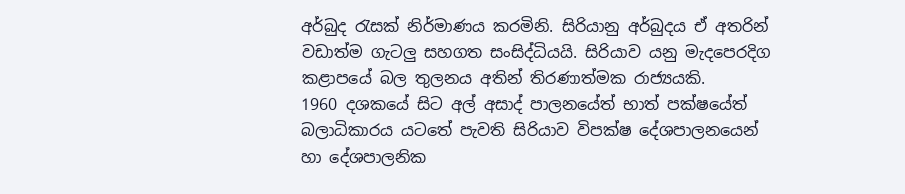අර්බුද රැසක් නිර්මාණය කරමිනි. සිරියානු අර්බුදය ඒ අතරින් වඩාත්ම ගැටලු සහගත සංසිද්ධියයි. සිරියාව යනු මැදපෙරදිග කළාපයේ බල තුලනය අතින් තිරණාත්මක රාජ්‍යයකි.
1960 දශකයේ සිට අල් අසාද් පාලනයේත් භාත් පක්ෂයේත් බලාධිකාරය යටතේ පැවති සිරියාව විපක්ෂ දේශපාලනයෙන් හා දේශපාලනික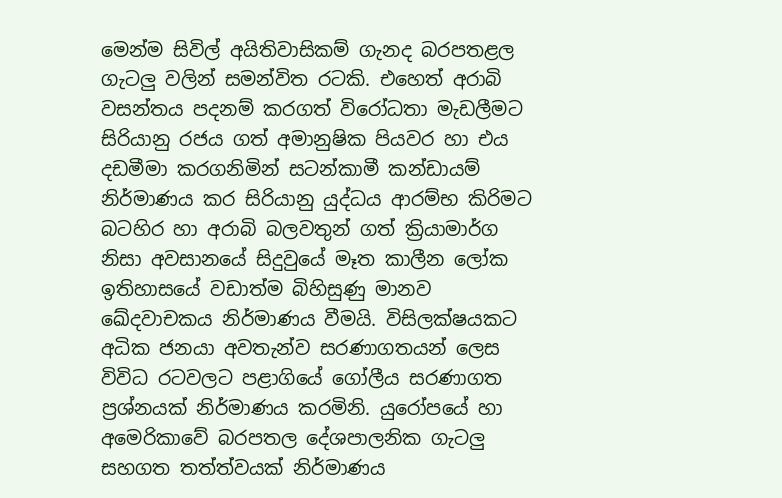මෙන්ම සිවිල් අයිතිවාසිකම් ගැනද බරපතළල ගැටලු වලින් සමන්විත රටකි. එහෙත් අරාබි වසන්තය පදනම් කරගත් විරෝධතා මැඩලීමට සිරියානු රජය ගත් අමානුෂික පියවර හා එය දඩමීමා කරගනිමින් සටන්කාමී කන්ඩායම් නිර්මාණය කර සිරියානු යුද්ධය ආරම්භ කිරිමට බටහිර හා අරාබි බලවතුන් ගත් ක්‍රියාමාර්ග නිසා අවසානයේ සිදුවුයේ මෑත කාලීන ලෝක ඉතිහාසයේ වඩාත්ම බිහිසුණු මානව ඛේදවාචකය නිර්මාණය වීමයි. විසිලක්ෂයකට අධික ජනයා අවතැන්ව සරණාගතයන් ලෙස විවිධ රටවලට පළාගියේ ගෝලීය සරණාගත ප්‍රශ්නයක් නිර්මාණය කරමිනි. යුරෝපයේ හා අමෙරිකාවේ බරපතල දේශපාලනික ගැටලු සහගත තත්ත්වයක් නිර්මාණය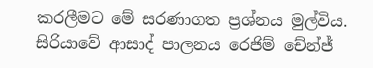කරලීමට මේ සරණාගත ප්‍රශ්නය මුල්විය.
සිරියාවේ ආසාද් පාලනය රෙජිම් චේන්ජ්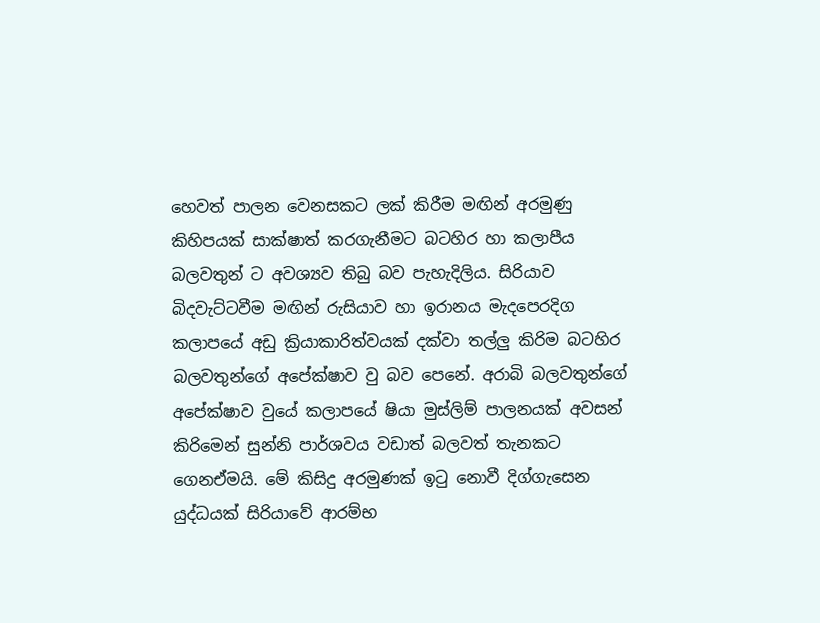හෙවත් පාලන වෙනසකට ලක් කිරීම මඟින් අරමුණු කිහිපයක් සාක්ෂාත් කරගැනීමට බටහිර හා කලාපීය බලවතුන් ට අවශ්‍යව තිබු බව පැහැදිලිය. සිරියාව බිදවැට්ටවීම මඟින් රුසියාව හා ඉරානය මැදපෙරදිග කලාපයේ අඩු ක්‍රියාකාරිත්වයක් දක්වා තල්ලු කිරිම බටහිර බලවතුන්ගේ අපේක්ෂාව වු බව පෙනේ. අරාබි බලවතුන්ගේ අපේක්ෂාව වුයේ කලාපයේ ෂියා මුස්ලිම් පාලනයක් අවසන් කිරිමෙන් සුන්නි පාර්ශවය වඩාත් බලවත් තැනකට ගෙනඒමයි. මේ කිසිදු අරමුණක් ඉටු නොවී දිග්ගැසෙන යුද්ධයක් සිරියාවේ ආරම්භ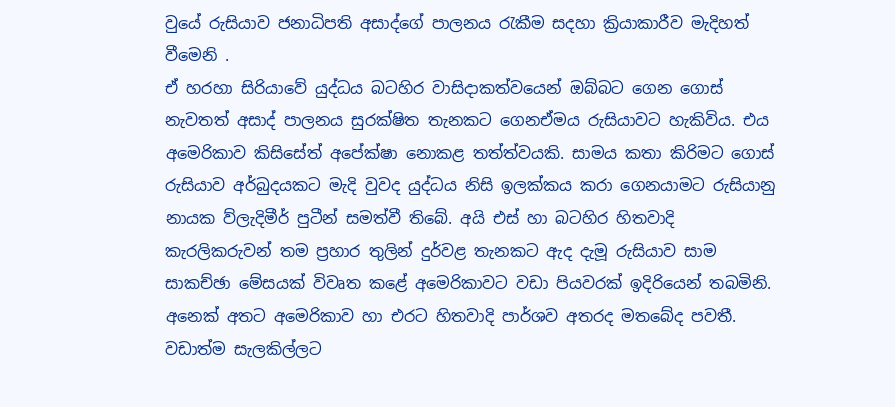වුයේ රුසියාව ජනාධිපති අසාද්ගේ පාලනය රැකීම සදහා ක්‍රියාකාරීව මැදිහත් වීමෙනි .
ඒ හරහා සිරියාවේ යුද්ධය බටහිර වාසිදාකත්වයෙන් ඔබ්බට ගෙන ගොස් නැවතත් අසාද් පාලනය සුරක්ෂිත තැනකට ගෙනඒමය රුසියාවට හැකිවිය. එය අමෙරිකාව කිසිසේත් අපේක්ෂා නොකළ තත්ත්වයකි. සාමය කතා කිරිමට ගොස් රුසියාව අර්බුදයකට මැදි වුවද යුද්ධය නිසි ඉලක්කය කරා ගෙනයාමට රුසියානු නායක ව්ලැදිමීර් පුටීන් සමත්වී තිබේ. අයි එස් හා බටහිර හිතවාදි කැරලිකරුවන් තම ප්‍රහාර තුලින් දුර්වළ තැනකට ඇද දැමූ රුසියාව සාම සාකච්ඡා මේසයක් විවෘත කළේ අමෙරිකාවට වඩා පියවරක් ඉදිරියෙන් තබමිනි.
අනෙක් අතට අමෙරිකාව හා එරට හිතවාදි පාර්ශව අතරද මතබේද පවතී. වඩාත්ම සැලකිල්ලට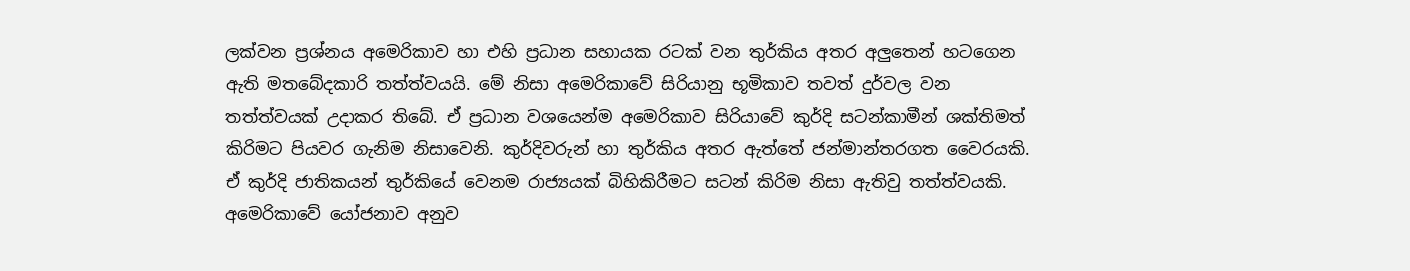ලක්වන ප්‍රශ්නය අමෙරිකාව හා එහි ප්‍රධාන සහායක රටක් වන තුර්කිය අතර අලුතෙන් හටගෙන ඇති මතබේදකාරි තත්ත්වයයි. මේ නිසා අමෙරිකාවේ සිරියානු භූමිකාව තවත් දුර්වල වන තත්ත්වයක් උදාකර තිබේ. ඒ ප්‍රධාන වශයෙන්ම අමෙරිකාව සිරියාවේ කුර්දි සටන්කාමීන් ශක්තිමත් කිරිමට පියවර ගැනිම නිසාවෙනි. කුර්දිවරුන් හා තුර්කිය අතර ඇත්තේ ජන්මාන්තරගත වෛරයකි. ඒ කුර්දි ජාතිකයන් තුර්කියේ වෙනම රාජ්‍යයක් බිහිකිරීමට සටන් කිරිම නිසා ඇතිවු තත්ත්වයකි.
අමෙරිකාවේ යෝජනාව අනුව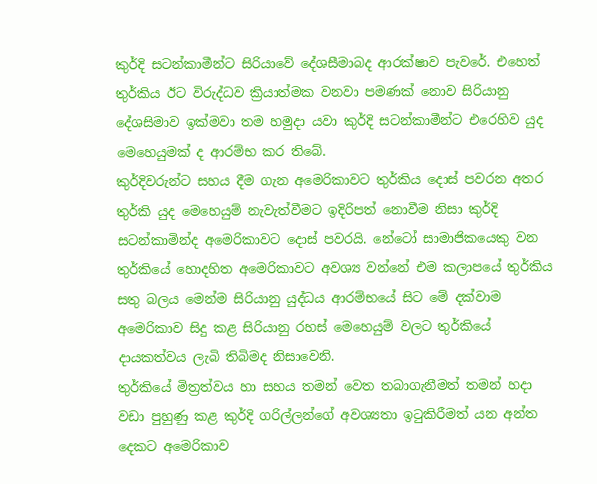කුර්දි සටන්කාමීන්ට සිරියාවේ දේශසීමාබද ආරක්ෂාව පැවරේ. එහෙත් තුර්කිය ඊට විරුද්ධව ක්‍රියාත්මක වනවා පමණක් නොව සිරියානු දේශසිමාව ඉක්මවා තම හමුදා යවා කුර්දි සටන්කාමීන්ට එරෙහිව යුද මෙහෙයුමක් ද ආරම්භ කර තිබේ.
කුර්දිවරුන්ට සහය දීම ගැන අමෙරිකාවට තුර්කිය දොස් පවරන අතර තුර්කි යුද මෙහෙයුම් නැවැත්වීමට ඉදිරිපත් නොවීම නිසා කුර්දි සටන්කාමින්ද අමෙරිකාවට දොස් පවරයි. නේටෝ සාමාජිකයෙකු වන තුර්කියේ හොදහිත අමෙරිකාවට අවශ්‍ය වන්නේ එම කලාපයේ තුර්කිය සතු බලය මෙන්ම සිරියානු යුද්ධය ආරම්භයේ සිට මේ දක්වාම අමෙරිකාව සිදු කළ සිරියානු රහස් මෙහෙයුම් වලට තුර්කියේ දායකත්වය ලැබි තිබිමද නිසාවෙනි.
තුර්කියේ මිත්‍රත්වය හා සහය තමන් වෙත තබාගැනීමත් තමන් හදා වඩා පුහුණු කළ කුර්දි ගරිල්ලන්ගේ අවශ්‍යතා ඉටුකිරීමත් යන අන්ත දෙකට අමෙරිකාව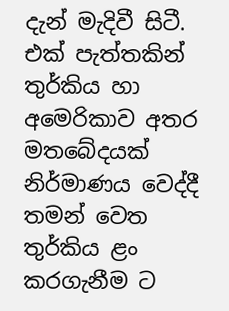දැන් මැදිවී සිටී. එක් පැත්තකින් තුර්කිය හා අමෙරිකාව අතර මතබේදයක් නිර්මාණය වෙද්දී තමන් වෙත තුර්කිය ළං කරගැනීම ට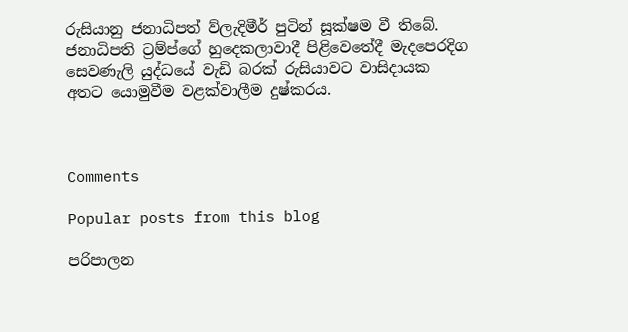රුසියානු ජනාධිපත් ව්ලැදිමීර් පුටින් සූක්ෂම වී තිබේ. ජනාධිපති ට්‍රම්ප්ගේ හුදෙකලාවාදී පිළිවෙතේදී මැදපෙරදිග සෙවණැලි යුද්ධයේ වැඩි බරක් රුසියාවට වාසිදායක අතට යොමුවීම වළක්වාලීම දුෂ්කරය.



Comments

Popular posts from this blog

පරිපාලන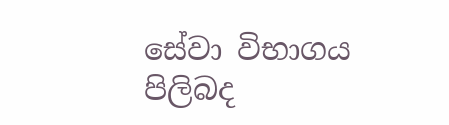සේවා විභාගය පිලිබද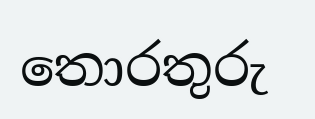තොරතුරු